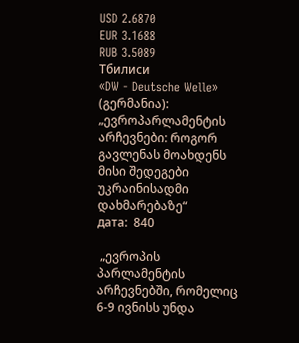USD 2.6870
EUR 3.1688
RUB 3.5089
Тбилиси
«DW - Deutsche Welle» (გერმანია): „ევროპარლამენტის არჩევნები: როგორ გავლენას მოახდენს მისი შედეგები უკრაინისადმი დახმარებაზე“
дата:  840

 „ევროპის პარლამენტის არჩევნებში, რომელიც 6-9 ივნისს უნდა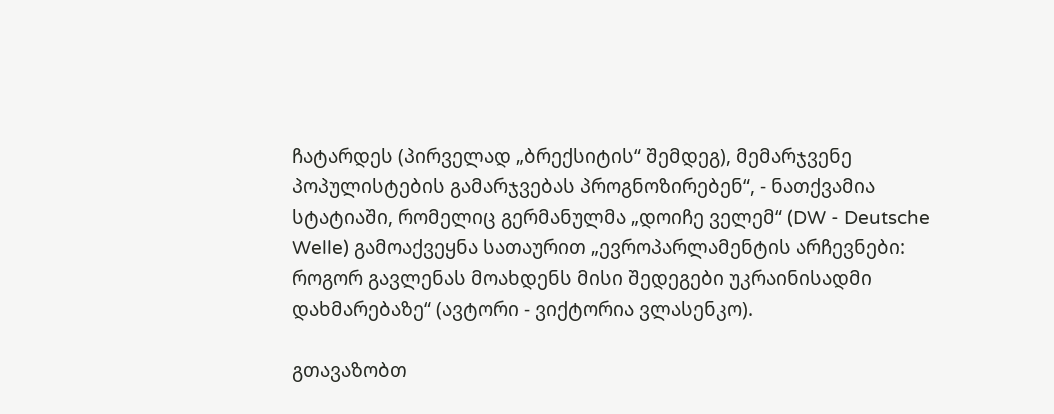ჩატარდეს (პირველად „ბრექსიტის“ შემდეგ), მემარჯვენე პოპულისტების გამარჯვებას პროგნოზირებენ“, - ნათქვამია სტატიაში, რომელიც გერმანულმა „დოიჩე ველემ“ (DW - Deutsche Welle) გამოაქვეყნა სათაურით „ევროპარლამენტის არჩევნები: როგორ გავლენას მოახდენს მისი შედეგები უკრაინისადმი დახმარებაზე“ (ავტორი - ვიქტორია ვლასენკო).

გთავაზობთ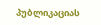პუბლიკაციას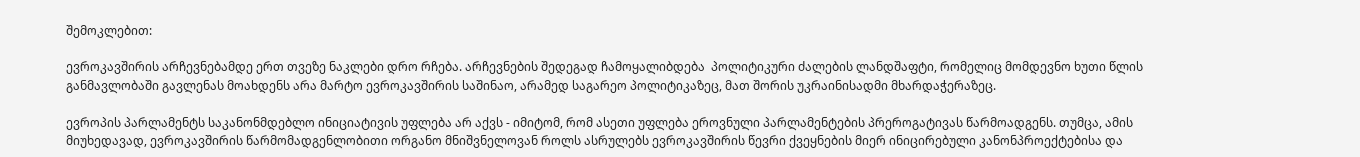შემოკლებით:

ევროკავშირის არჩევნებამდე ერთ თვეზე ნაკლები დრო რჩება. არჩევნების შედეგად ჩამოყალიბდება  პოლიტიკური ძალების ლანდშაფტი, რომელიც მომდევნო ხუთი წლის განმავლობაში გავლენას მოახდენს არა მარტო ევროკავშირის საშინაო, არამედ საგარეო პოლიტიკაზეც, მათ შორის უკრაინისადმი მხარდაჭერაზეც.

ევროპის პარლამენტს საკანონმდებლო ინიციატივის უფლება არ აქვს - იმიტომ, რომ ასეთი უფლება ეროვნული პარლამენტების პრეროგატივას წარმოადგენს. თუმცა, ამის მიუხედავად, ევროკავშირის წარმომადგენლობითი ორგანო მნიშვნელოვან როლს ასრულებს ევროკავშირის წევრი ქვეყნების მიერ ინიცირებული კანონპროექტებისა და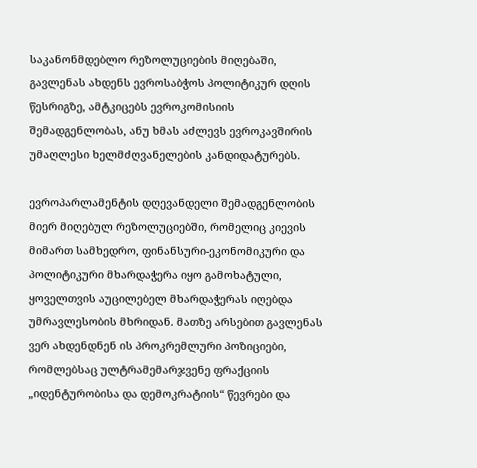საკანონმდებლო რეზოლუციების მიღებაში, გავლენას ახდენს ევროსაბჭოს პოლიტიკურ დღის წესრიგზე, ამტკიცებს ევროკომისიის შემადგენლობას, ანუ ხმას აძლევს ევროკავშირის უმაღლესი ხელმძღვანელების კანდიდატურებს.

ევროპარლამენტის დღევანდელი შემადგენლობის მიერ მიღებულ რეზოლუციებში, რომელიც კიევის მიმართ სამხედრო, ფინანსური-ეკონომიკური და პოლიტიკური მხარდაჭერა იყო გამოხატული, ყოველთვის აუცილებელ მხარდაჭერას იღებდა უმრავლესობის მხრიდან. მათზე არსებით გავლენას ვერ ახდენდნენ ის პროკრემლური პოზიციები, რომლებსაც ულტრამემარჯვენე ფრაქციის „იდენტურობისა და დემოკრატიის“ წევრები და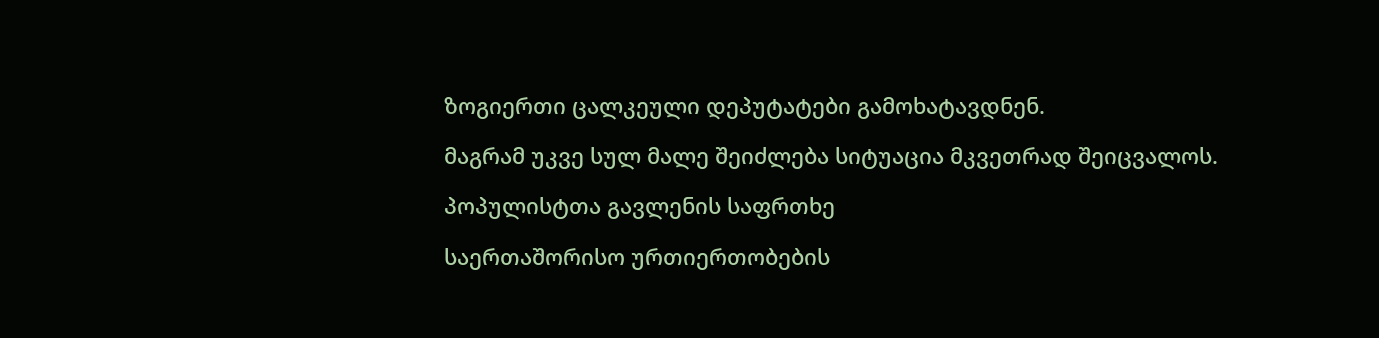ზოგიერთი ცალკეული დეპუტატები გამოხატავდნენ.

მაგრამ უკვე სულ მალე შეიძლება სიტუაცია მკვეთრად შეიცვალოს.

პოპულისტთა გავლენის საფრთხე

საერთაშორისო ურთიერთობების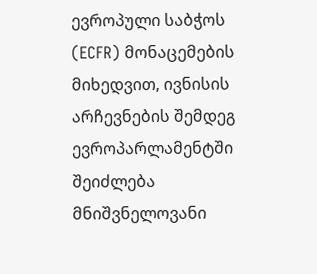ევროპული საბჭოს (ECFR) მონაცემების მიხედვით, ივნისის არჩევნების შემდეგ ევროპარლამენტში შეიძლება მნიშვნელოვანი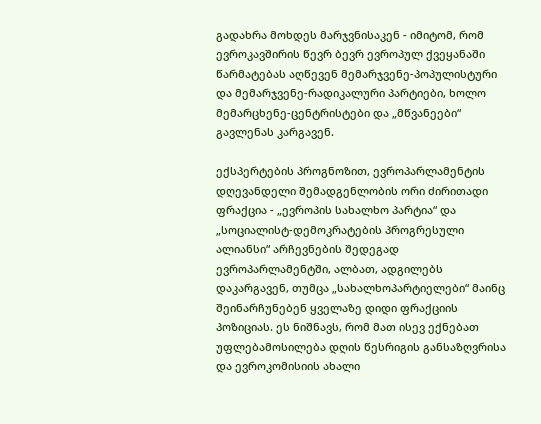გადახრა მოხდეს მარჯვნისაკენ - იმიტომ, რომ ევროკავშირის წევრ ბევრ ევროპულ ქვეყანაში წარმატებას აღწევენ მემარჯვენე-პოპულისტური და მემარჯვენე-რადიკალური პარტიები, ხოლო მემარცხენე-ცენტრისტები და „მწვანეები“ გავლენას კარგავენ.

ექსპერტების პროგნოზით, ევროპარლამენტის დღევანდელი შემადგენლობის ორი ძირითადი ფრაქცია - „ევროპის სახალხო პარტია“ და „სოციალისტ-დემოკრატების პროგრესული ალიანსი“ არჩევნების შედეგად ევროპარლამენტში, ალბათ, ადგილებს დაკარგავენ, თუმცა „სახალხოპარტიელები“ მაინც შეინარჩუნებენ ყველაზე დიდი ფრაქციის პოზიციას. ეს ნიშნავს, რომ მათ ისევ ექნებათ უფლებამოსილება დღის წესრიგის განსაზღვრისა და ევროკომისიის ახალი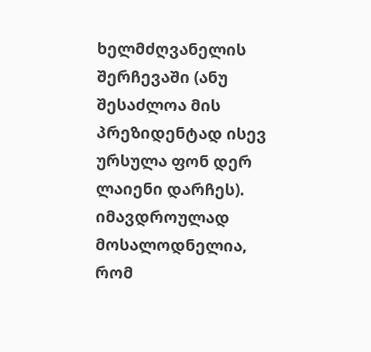ხელმძღვანელის შერჩევაში (ანუ შესაძლოა მის პრეზიდენტად ისევ ურსულა ფონ დერ ლაიენი დარჩეს). იმავდროულად მოსალოდნელია, რომ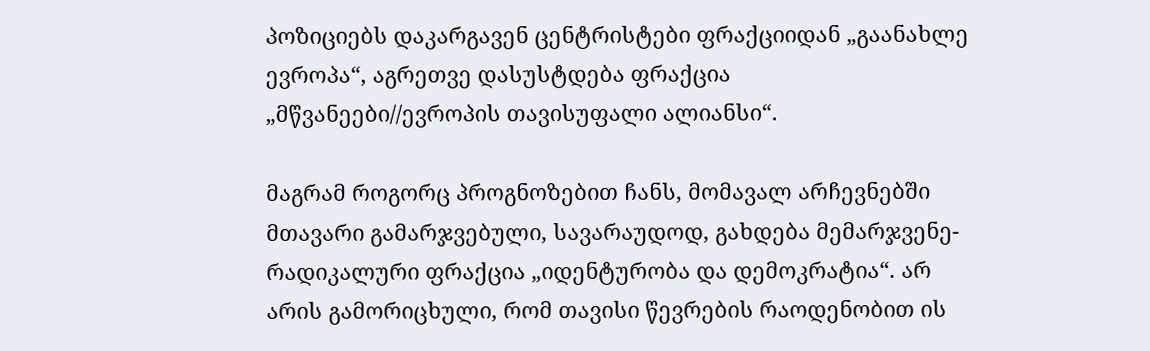პოზიციებს დაკარგავენ ცენტრისტები ფრაქციიდან „გაანახლე ევროპა“, აგრეთვე დასუსტდება ფრაქცია „მწვანეები//ევროპის თავისუფალი ალიანსი“.

მაგრამ როგორც პროგნოზებით ჩანს, მომავალ არჩევნებში მთავარი გამარჯვებული, სავარაუდოდ, გახდება მემარჯვენე-რადიკალური ფრაქცია „იდენტურობა და დემოკრატია“. არ არის გამორიცხული, რომ თავისი წევრების რაოდენობით ის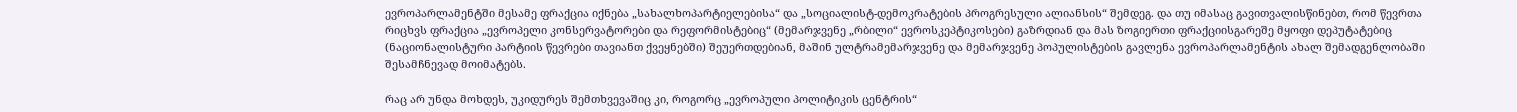ევროპარლამენტში მესამე ფრაქცია იქნება „სახალხოპარტიელებისა“ და „სოციალისტ-დემოკრატების პროგრესული ალიანსის“ შემდეგ. და თუ იმასაც გავითვალისწინებთ, რომ წევრთა რიცხვს ფრაქცია „ევროპელი კონსერვატორები და რეფორმისტებიც“ (მემარჯვენე „რბილი“ ევროსკეპტიკოსები) გაზრდიან და მას ზოგიერთი ფრაქციისგარეშე მყოფი დეპუტატებიც (ნაციონალისტური პარტიის წევრები თავიანთ ქვეყნებში) შეუერთდებიან, მაშინ ულტრამემარჯვენე და მემარჯვენე პოპულისტების გავლენა ევროპარლამენტის ახალ შემადგენლობაში შესამჩნევად მოიმატებს.

რაც არ უნდა მოხდეს, უკიდურეს შემთხვევაშიც კი, როგორც „ევროპული პოლიტიკის ცენტრის“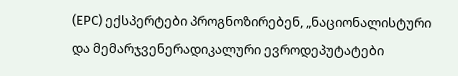(ЕРС) ექსპერტები პროგნოზირებენ, „ნაციონალისტური და მემარჯვენერადიკალური ევროდეპუტატები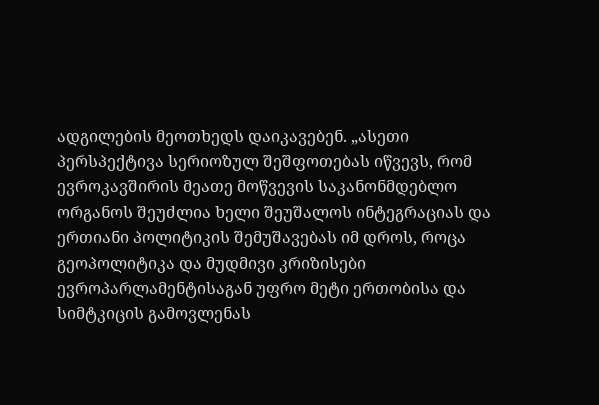ადგილების მეოთხედს დაიკავებენ. „ასეთი პერსპექტივა სერიოზულ შეშფოთებას იწვევს, რომ ევროკავშირის მეათე მოწვევის საკანონმდებლო ორგანოს შეუძლია ხელი შეუშალოს ინტეგრაციას და ერთიანი პოლიტიკის შემუშავებას იმ დროს, როცა გეოპოლიტიკა და მუდმივი კრიზისები ევროპარლამენტისაგან უფრო მეტი ერთობისა და სიმტკიცის გამოვლენას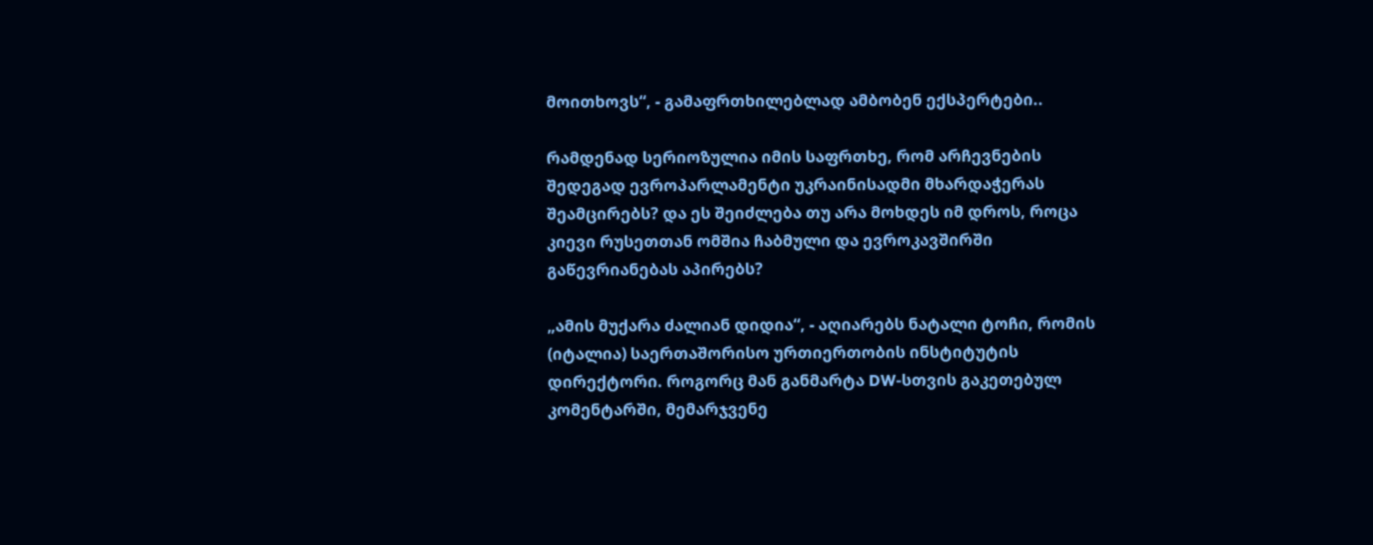მოითხოვს“, - გამაფრთხილებლად ამბობენ ექსპერტები..

რამდენად სერიოზულია იმის საფრთხე, რომ არჩევნების შედეგად ევროპარლამენტი უკრაინისადმი მხარდაჭერას შეამცირებს? და ეს შეიძლება თუ არა მოხდეს იმ დროს, როცა კიევი რუსეთთან ომშია ჩაბმული და ევროკავშირში გაწევრიანებას აპირებს?

„ამის მუქარა ძალიან დიდია“, - აღიარებს ნატალი ტოჩი, რომის (იტალია) საერთაშორისო ურთიერთობის ინსტიტუტის დირექტორი. როგორც მან განმარტა DW-სთვის გაკეთებულ კომენტარში, მემარჯვენე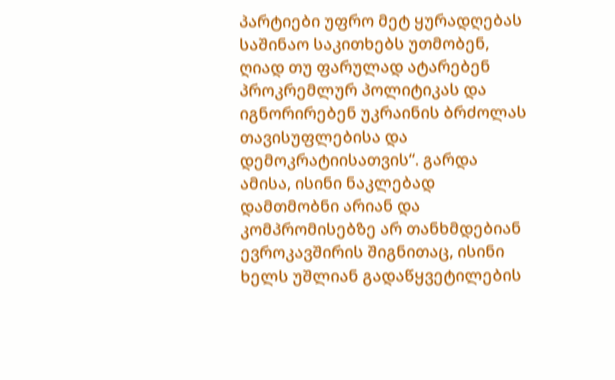პარტიები უფრო მეტ ყურადღებას საშინაო საკითხებს უთმობენ, ღიად თუ ფარულად ატარებენ პროკრემლურ პოლიტიკას და იგნორირებენ უკრაინის ბრძოლას თავისუფლებისა და დემოკრატიისათვის“. გარდა ამისა, ისინი ნაკლებად დამთმობნი არიან და კომპრომისებზე არ თანხმდებიან ევროკავშირის შიგნითაც, ისინი ხელს უშლიან გადაწყვეტილების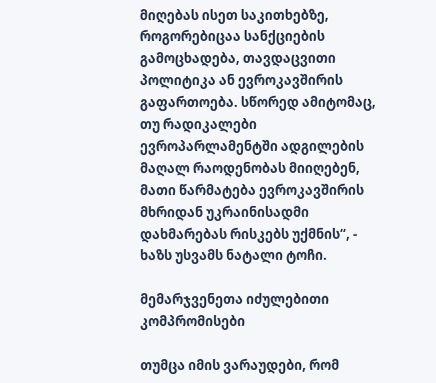მიღებას ისეთ საკითხებზე, როგორებიცაა სანქციების გამოცხადება, თავდაცვითი პოლიტიკა ან ევროკავშირის გაფართოება. სწორედ ამიტომაც, თუ რადიკალები ევროპარლამენტში ადგილების მაღალ რაოდენობას მიიღებენ, მათი წარმატება ევროკავშირის მხრიდან უკრაინისადმი დახმარებას რისკებს უქმნის“, - ხაზს უსვამს ნატალი ტოჩი.

მემარჯვენეთა იძულებითი კომპრომისები

თუმცა იმის ვარაუდები, რომ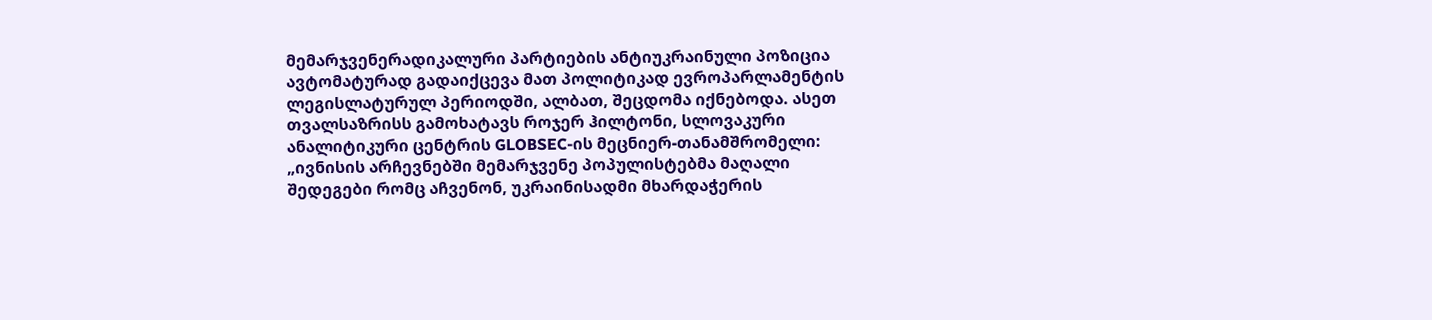მემარჯვენერადიკალური პარტიების ანტიუკრაინული პოზიცია ავტომატურად გადაიქცევა მათ პოლიტიკად ევროპარლამენტის ლეგისლატურულ პერიოდში, ალბათ, შეცდომა იქნებოდა. ასეთ თვალსაზრისს გამოხატავს როჯერ ჰილტონი, სლოვაკური ანალიტიკური ცენტრის GLOBSEC-ის მეცნიერ-თანამშრომელი: „ივნისის არჩევნებში მემარჯვენე პოპულისტებმა მაღალი შედეგები რომც აჩვენონ, უკრაინისადმი მხარდაჭერის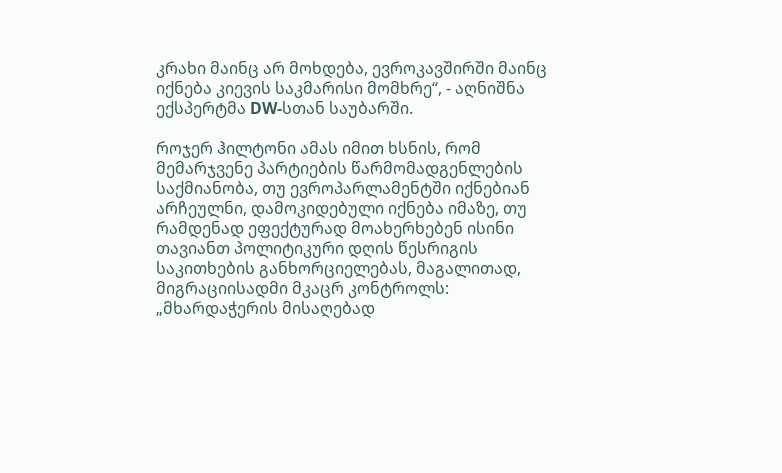კრახი მაინც არ მოხდება, ევროკავშირში მაინც იქნება კიევის საკმარისი მომხრე“, - აღნიშნა ექსპერტმა DW-სთან საუბარში.

როჯერ ჰილტონი ამას იმით ხსნის, რომ მემარჯვენე პარტიების წარმომადგენლების საქმიანობა, თუ ევროპარლამენტში იქნებიან არჩეულნი, დამოკიდებული იქნება იმაზე, თუ რამდენად ეფექტურად მოახერხებენ ისინი თავიანთ პოლიტიკური დღის წესრიგის საკითხების განხორციელებას, მაგალითად, მიგრაციისადმი მკაცრ კონტროლს: „მხარდაჭერის მისაღებად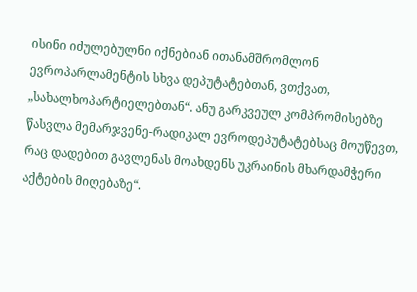ისინი იძულებულნი იქნებიან ითანამშრომლონ ევროპარლამენტის სხვა დეპუტატებთან, ვთქვათ, „სახალხოპარტიელებთან“. ანუ გარკვეულ კომპრომისებზე წასვლა მემარჯვენე-რადიკალ ევროდეპუტატებსაც მოუწევთ, რაც დადებით გავლენას მოახდენს უკრაინის მხარდამჭერი აქტების მიღებაზე“.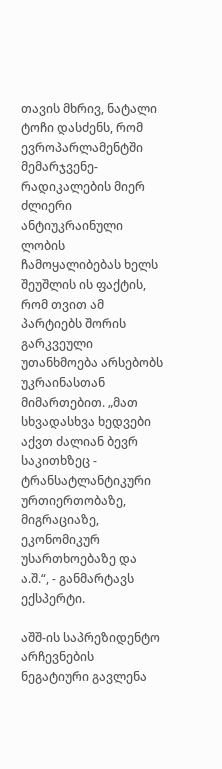თავის მხრივ, ნატალი ტოჩი დასძენს, რომ ევროპარლამენტში მემარჯვენე-რადიკალების მიერ ძლიერი ანტიუკრაინული ლობის ჩამოყალიბებას ხელს შეუშლის ის ფაქტის, რომ თვით ამ პარტიებს შორის გარკვეული უთანხმოება არსებობს უკრაინასთან მიმართებით. „მათ სხვადასხვა ხედვები აქვთ ძალიან ბევრ საკითხზეც - ტრანსატლანტიკური ურთიერთობაზე, მიგრაციაზე, ეკონომიკურ უსართხოებაზე და ა.შ.“, - განმარტავს ექსპერტი.

აშშ-ის საპრეზიდენტო არჩევნების ნეგატიური გავლენა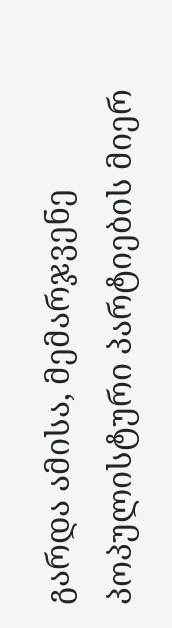გარდა ამისა, მემარჯვენე პოპულისტური პარტიების მიერ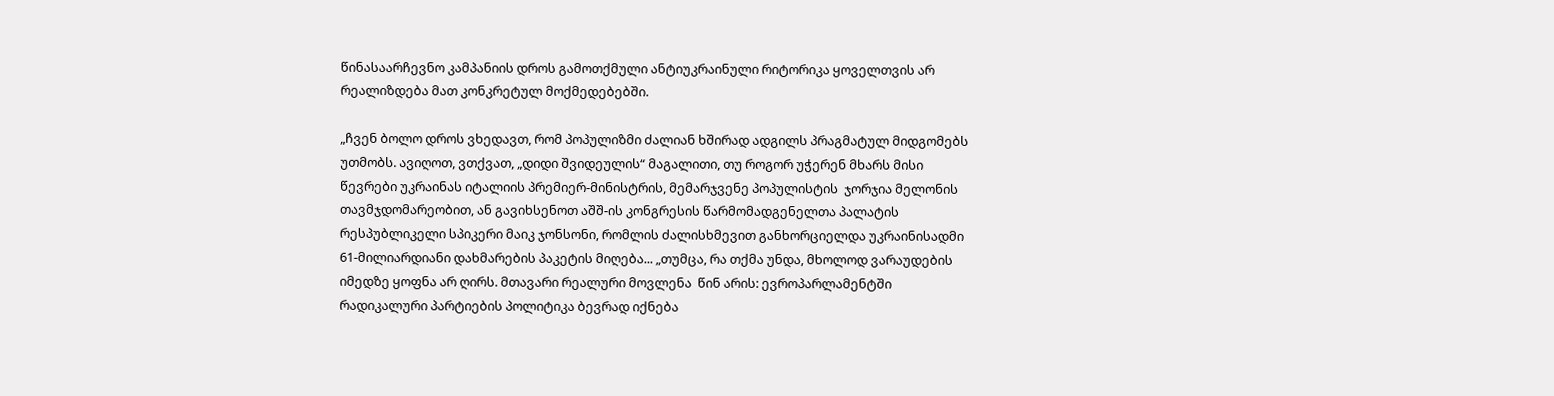წინასაარჩევნო კამპანიის დროს გამოთქმული ანტიუკრაინული რიტორიკა ყოველთვის არ რეალიზდება მათ კონკრეტულ მოქმედებებში.

„ჩვენ ბოლო დროს ვხედავთ, რომ პოპულიზმი ძალიან ხშირად ადგილს პრაგმატულ მიდგომებს უთმობს. ავიღოთ, ვთქვათ, „დიდი შვიდეულის“ მაგალითი, თუ როგორ უჭერენ მხარს მისი წევრები უკრაინას იტალიის პრემიერ-მინისტრის, მემარჯვენე პოპულისტის  ჯორჯია მელონის თავმჯდომარეობით, ან გავიხსენოთ აშშ-ის კონგრესის წარმომადგენელთა პალატის რესპუბლიკელი სპიკერი მაიკ ჯონსონი, რომლის ძალისხმევით განხორციელდა უკრაინისადმი 61-მილიარდიანი დახმარების პაკეტის მიღება... „თუმცა, რა თქმა უნდა, მხოლოდ ვარაუდების იმედზე ყოფნა არ ღირს. მთავარი რეალური მოვლენა  წინ არის: ევროპარლამენტში რადიკალური პარტიების პოლიტიკა ბევრად იქნება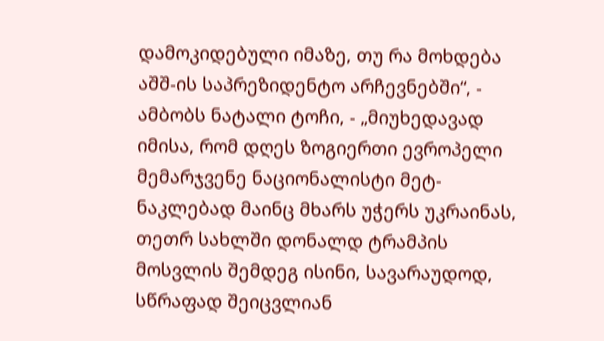დამოკიდებული იმაზე, თუ რა მოხდება აშშ-ის საპრეზიდენტო არჩევნებში“, - ამბობს ნატალი ტოჩი, - „მიუხედავად იმისა, რომ დღეს ზოგიერთი ევროპელი მემარჯვენე ნაციონალისტი მეტ-ნაკლებად მაინც მხარს უჭერს უკრაინას, თეთრ სახლში დონალდ ტრამპის მოსვლის შემდეგ ისინი, სავარაუდოდ, სწრაფად შეიცვლიან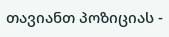თავიანთ პოზიციას -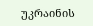უკრაინის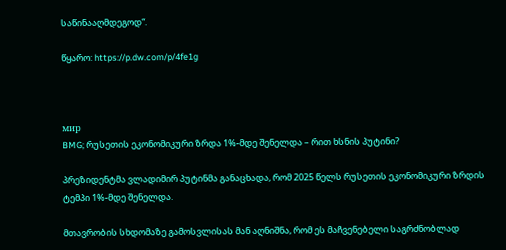საწინააღმდეგოდ“.

წყარო: https://p.dw.com/p/4fe1g



мир
BMG; რუსეთის ეკონომიკური ზრდა 1%-მდე შენელდა – რით ხსნის პუტინი?

პრეზიდენტმა ვლადიმირ პუტინმა განაცხადა, რომ 2025 წელს რუსეთის ეკონომიკური ზრდის ტემპი 1%-მდე შენელდა.

მთავრობის სხდომაზე გამოსვლისას მან აღნიშნა, რომ ეს მაჩვენებელი საგრძნობლად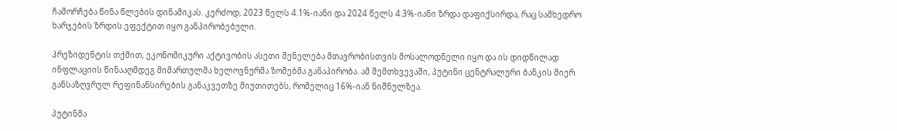ჩამორჩება წინა წლების დინამიკას. კერძოდ, 2023 წელს 4.1%-იანი და 2024 წელს 4.3%-იანი ზრდა დაფიქსირდა, რაც სამხედრო ხარჯების ზრდის ეფექტით იყო განპირობებული.

პრეზიდენტის თქმით, ეკონომიკური აქტივობის ასეთი შენელება მთავრობისთვის მოსალოდნელი იყო და ის დიდწილად ინფლაციის წინააღმდეგ მიმართულმა ხელოვნურმა ზომებმა განაპირობა. ამ შემთხვევაში, პუტინი ცენტრალური ბანკის მიერ განსაზღვრულ რეფინანსირების განაკვეთზე მიუთითებს, რომელიც 16%-იან ნიშნულზეა.

პუტინმა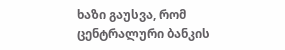ხაზი გაუსვა, რომ ცენტრალური ბანკის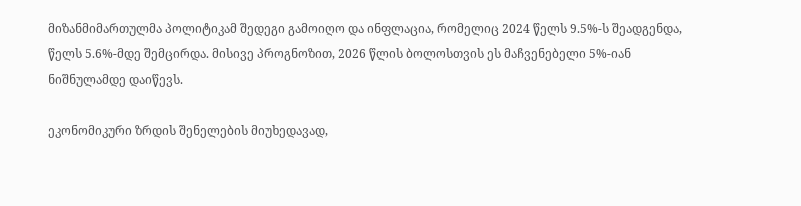მიზანმიმართულმა პოლიტიკამ შედეგი გამოიღო და ინფლაცია, რომელიც 2024 წელს 9.5%-ს შეადგენდა, წელს 5.6%-მდე შემცირდა. მისივე პროგნოზით, 2026 წლის ბოლოსთვის ეს მაჩვენებელი 5%-იან ნიშნულამდე დაიწევს.

ეკონომიკური ზრდის შენელების მიუხედავად,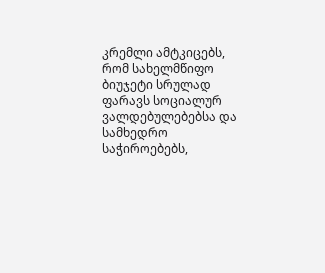კრემლი ამტკიცებს, რომ სახელმწიფო ბიუჯეტი სრულად ფარავს სოციალურ ვალდებულებებსა და სამხედრო საჭიროებებს,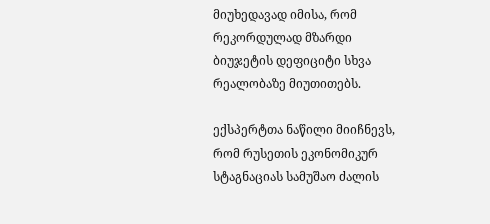მიუხედავად იმისა, რომ რეკორდულად მზარდი ბიუჯეტის დეფიციტი სხვა რეალობაზე მიუთითებს.

ექსპერტთა ნაწილი მიიჩნევს, რომ რუსეთის ეკონომიკურ სტაგნაციას სამუშაო ძალის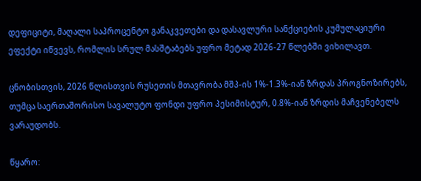დეფიციტი, მაღალი საპროცენტო განაკვეთები და დასავლური სანქციების კუმულაციური ეფექტი იწვევს, რომლის სრულ მასშტაბებს უფრო მეტად 2026-27 წლებში ვიხილავთ.

ცნობისთვის, 2026 წლისთვის რუსეთის მთავრობა მშპ-ის 1%-1.3%-იან ზრდას პროგნოზირებს, თუმცა საერთაშორისო სავალუტო ფონდი უფრო პესიმისტურ, 0.8%-იან ზრდის მაჩვენებელს ვარაუდობს.

წყარო: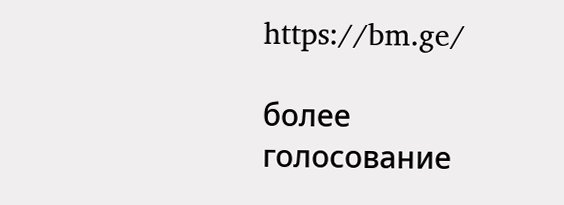https://bm.ge/

более
голосование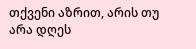თქვენი აზრით, არის თუ არა დღეს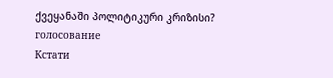ქვეყანაში პოლიტიკური კრიზისი?
голосование
Кстати